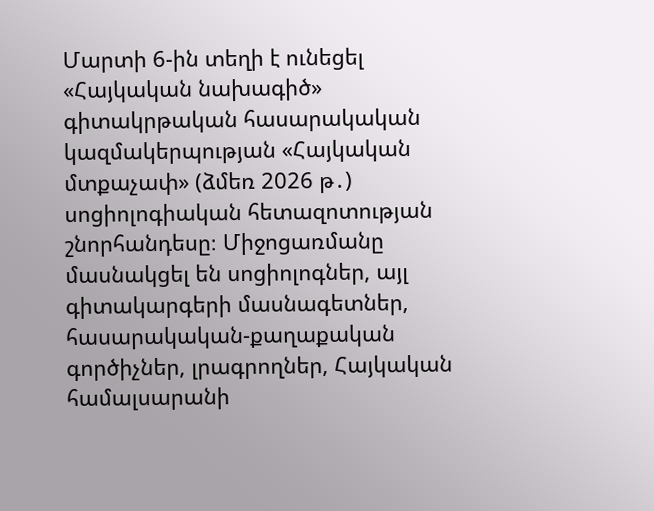Մարտի 6-ին տեղի է ունեցել «Հայկական նախագիծ» գիտակրթական հասարակական կազմակերպության «Հայկական մտքաչափ» (ձմեռ 2026 թ․) սոցիոլոգիական հետազոտության շնորհանդեսը։ Միջոցառմանը մասնակցել են սոցիոլոգներ, այլ գիտակարգերի մասնագետներ, հասարակական-քաղաքական գործիչներ, լրագրողներ, Հայկական համալսարանի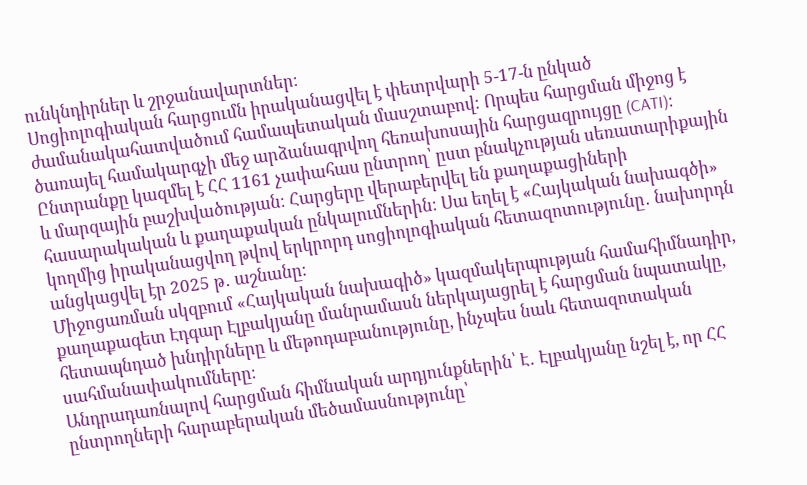ունկնդիրներ և շրջանավարտներ։
Սոցիոլոգիական հարցումն իրականացվել է փետրվարի 5-17-ն ընկած ժամանակահատվածում համապետական մասշտաբով։ Որպես հարցման միջոց է ծառայել համակարգչի մեջ արձանագրվող հեռախոսային հարցազրույցը (CATI)։ Ընտրանքը կազմել է ՀՀ 1161 չափահաս ընտրող՝ ըստ բնակչության սեռատարիքային և մարզային բաշխվածության։ Հարցերը վերաբերվել են քաղաքացիների հասարակական և քաղաքական ընկալումներին։ Սա եղել է «Հայկական նախագծի» կողմից իրականացվող թվով երկրորդ սոցիոլոգիական հետազոտությունը․ նախորդն անցկացվել էր 2025 թ․ աշնանը։
Միջոցառման սկզբում «Հայկական նախագիծ» կազմակերպության համահիմնադիր, քաղաքագետ Էդգար Էլբակյանը մանրամասն ներկայացրել է հարցման նպատակը, հետապնդած խնդիրները և մեթոդաբանությունը, ինչպես նաև հետազոտական սահմանափակումները։
Անդրադառնալով հարցման հիմնական արդյունքներին՝ Է․ Էլբակյանը նշել է, որ ՀՀ ընտրողների հարաբերական մեծամասնությունը՝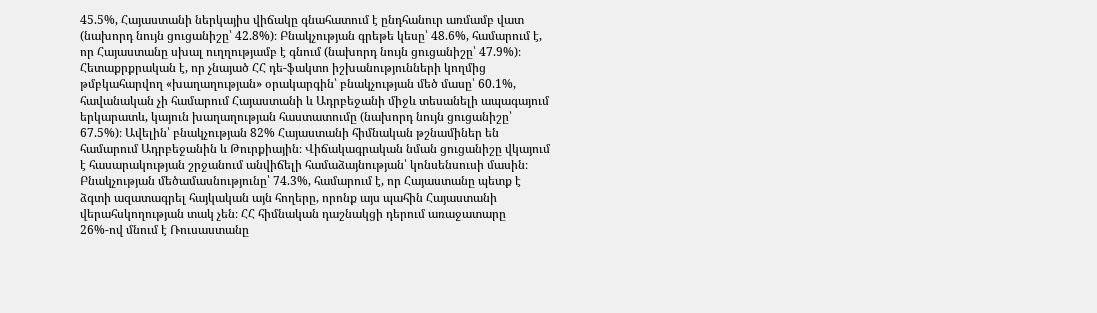45.5%, Հայաստանի ներկայիս վիճակը գնահատում է ընդհանուր առմամբ վատ (նախորդ նույն ցուցանիշը՝ 42.8%)։ Բնակչության գրեթե կեսը՝ 48.6%, համարում է, որ Հայաստանը սխալ ուղղությամբ է գնում (նախորդ նույն ցուցանիշը՝ 47.9%)։
Հետաքրքրական է, որ չնայած ՀՀ դե-ֆակտո իշխանությունների կողմից թմբկահարվող «խաղաղության» օրակարգին՝ բնակչության մեծ մասը՝ 60.1%, հավանական չի համարում Հայաստանի և Ադրբեջանի միջև տեսանելի ապագայում երկարատև, կայուն խաղաղության հաստատումը (նախորդ նույն ցուցանիշը՝ 67.5%)։ Ավելին՝ բնակչության 82% Հայաստանի հիմնական թշնամիներ են համարում Ադրբեջանին և Թուրքիային։ Վիճակագրական նման ցուցանիշը վկայում է հասարակության շրջանում անվիճելի համաձայնության՝ կոնսենսուսի մասին։
Բնակչության մեծամասնությունը՝ 74.3%, համարում է, որ Հայաստանը պետք է ձգտի ազատագրել հայկական այն հողերը, որոնք այս պահին Հայաստանի վերահսկողության տակ չեն։ ՀՀ հիմնական դաշնակցի դերում առաջատարը 26%-ով մնում է Ռուսաստանը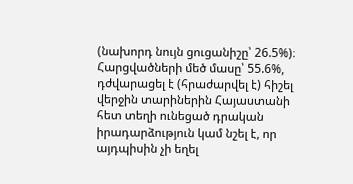(նախորդ նույն ցուցանիշը՝ 26.5%)։ Հարցվածների մեծ մասը՝ 55.6%, դժվարացել է (հրաժարվել է) հիշել վերջին տարիներին Հայաստանի հետ տեղի ունեցած դրական իրադարձություն կամ նշել է, որ այդպիսին չի եղել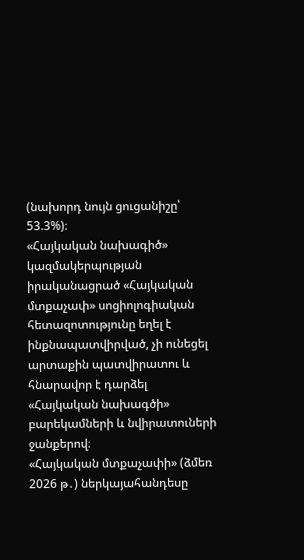(նախորդ նույն ցուցանիշը՝ 53.3%)։
«Հայկական նախագիծ» կազմակերպության իրականացրած «Հայկական մտքաչափ» սոցիոլոգիական հետազոտությունը եղել է ինքնապատվիրված, չի ունեցել արտաքին պատվիրատու և հնարավոր է դարձել «Հայկական նախագծի» բարեկամների և նվիրատուների ջանքերով։
«Հայկական մտքաչափի» (ձմեռ 2026 թ․) ներկայահանդեսը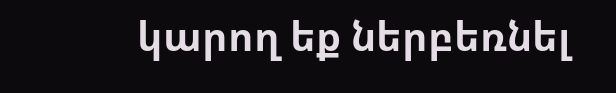կարող եք ներբեռնել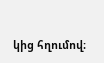կից հղումով։